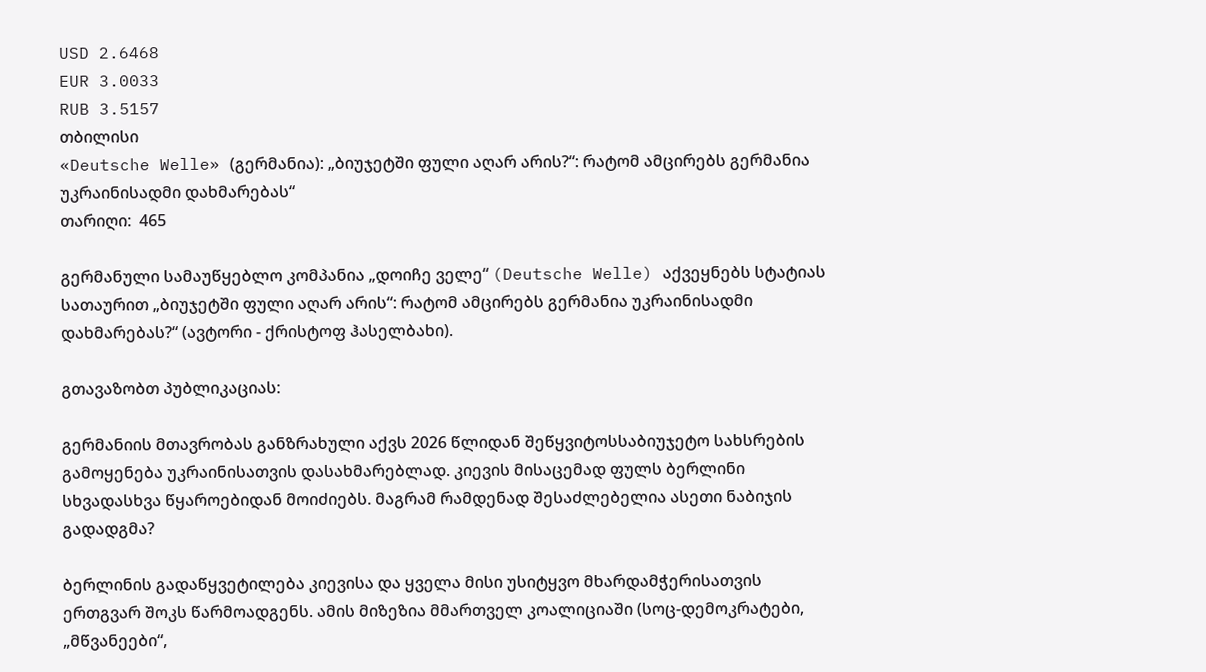USD 2.6468
EUR 3.0033
RUB 3.5157
თბილისი
«Deutsche Welle» (გერმანია): „ბიუჯეტში ფული აღარ არის?“: რატომ ამცირებს გერმანია უკრაინისადმი დახმარებას“
თარიღი:  465

გერმანული სამაუწყებლო კომპანია „დოიჩე ველე“ (Deutsche Welle) აქვეყნებს სტატიას სათაურით „ბიუჯეტში ფული აღარ არის“: რატომ ამცირებს გერმანია უკრაინისადმი დახმარებას?“ (ავტორი - ქრისტოფ ჰასელბახი).

გთავაზობთ პუბლიკაციას:

გერმანიის მთავრობას განზრახული აქვს 2026 წლიდან შეწყვიტოსსაბიუჯეტო სახსრების გამოყენება უკრაინისათვის დასახმარებლად. კიევის მისაცემად ფულს ბერლინი  სხვადასხვა წყაროებიდან მოიძიებს. მაგრამ რამდენად შესაძლებელია ასეთი ნაბიჯის გადადგმა?

ბერლინის გადაწყვეტილება კიევისა და ყველა მისი უსიტყვო მხარდამჭერისათვის ერთგვარ შოკს წარმოადგენს. ამის მიზეზია მმართველ კოალიციაში (სოც-დემოკრატები, „მწვანეები“,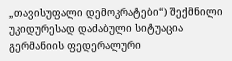„თავისუფალი დემოკრატები“) შექმნილი უკიდურესად დაძაბული სიტუაცია გერმანიის ფედერალური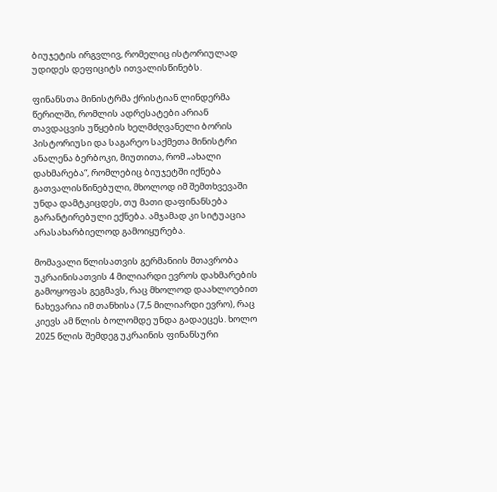ბიუჯეტის ირგვლივ, რომელიც ისტორიულად უდიდეს დეფიციტს ითვალისწინებს.

ფინანსთა მინისტრმა ქრისტიან ლინდერმა წერილში, რომლის ადრესატები არიან თავდაცვის უწყების ხელმძღვანელი ბორის პისტორიუსი და საგარეო საქმეთა მინისტრი ანალენა ბერბოკი, მიუთითა, რომ „ახალი დახმარება“, რომლებიც ბიუჯეტში იქნება გათვალისწინებული, მხოლოდ იმ შემთხვევაში უნდა დამტკიცდეს, თუ მათი დაფინანსება გარანტირებული ექნება. ამჯამად კი სიტუაცია არასახარბიელოდ გამოიყურება.

მომავალი წლისათვის გერმანიის მთავრობა უკრაინისათვის 4 მილიარდი ევროს დახმარების გამოყოფას გეგმავს, რაც მხოლოდ დაახლოებით ნახევარია იმ თანხისა (7,5 მილიარდი ევრო), რაც კიევს ამ წლის ბოლომდე უნდა გადაეცეს. ხოლო 2025 წლის შემდეგ უკრაინის ფინანსური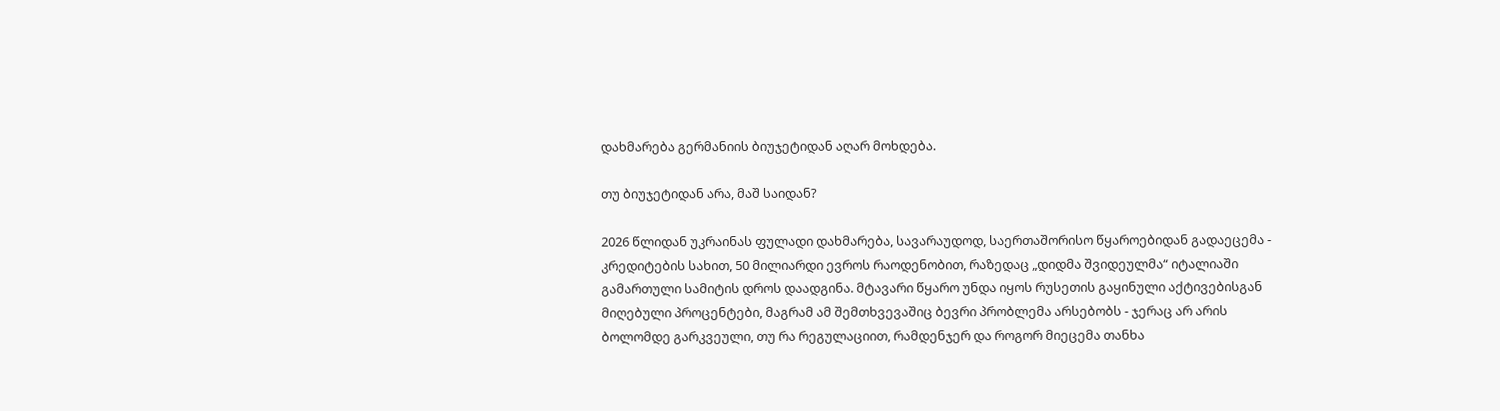დახმარება გერმანიის ბიუჯეტიდან აღარ მოხდება.

თუ ბიუჯეტიდან არა, მაშ საიდან?

2026 წლიდან უკრაინას ფულადი დახმარება, სავარაუდოდ, საერთაშორისო წყაროებიდან გადაეცემა - კრედიტების სახით, 50 მილიარდი ევროს რაოდენობით, რაზედაც „დიდმა შვიდეულმა“ იტალიაში გამართული სამიტის დროს დაადგინა. მტავარი წყარო უნდა იყოს რუსეთის გაყინული აქტივებისგან მიღებული პროცენტები, მაგრამ ამ შემთხვევაშიც ბევრი პრობლემა არსებობს - ჯერაც არ არის ბოლომდე გარკვეული, თუ რა რეგულაციით, რამდენჯერ და როგორ მიეცემა თანხა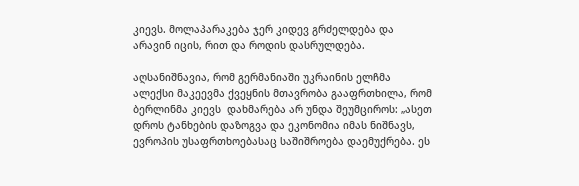კიევს. მოლაპარაკება ჯერ კიდევ გრძელდება და არავინ იცის, რით და როდის დასრულდება.

აღსანიშნავია, რომ გერმანიაში უკრაინის ელჩმა ალექსი მაკეევმა ქვეყნის მთავრობა გააფრთხილა, რომ ბერლინმა კიევს  დახმარება არ უნდა შეუმციროს: „ასეთ დროს ტანხების დაზოგვა და ეკონომია იმას ნიშნავს, ევროპის უსაფრთხოებასაც საშიშროება დაემუქრება. ეს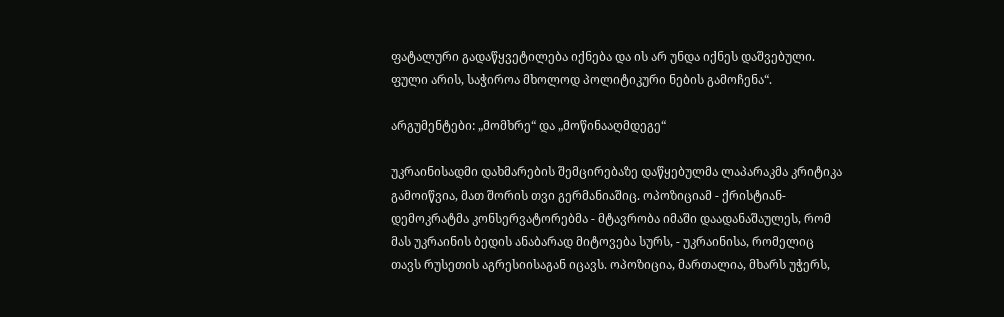ფატალური გადაწყვეტილება იქნება და ის არ უნდა იქნეს დაშვებული. ფული არის, საჭიროა მხოლოდ პოლიტიკური ნების გამოჩენა“.

არგუმენტები: „მომხრე“ და „მოწინააღმდეგე“

უკრაინისადმი დახმარების შემცირებაზე დაწყებულმა ლაპარაკმა კრიტიკა გამოიწვია, მათ შორის თვი გერმანიაშიც. ოპოზიციამ - ქრისტიან-დემოკრატმა კონსერვატორებმა - მტავრობა იმაში დაადანაშაულეს, რომ მას უკრაინის ბედის ანაბარად მიტოვება სურს, - უკრაინისა, რომელიც თავს რუსეთის აგრესიისაგან იცავს. ოპოზიცია, მართალია, მხარს უჭერს,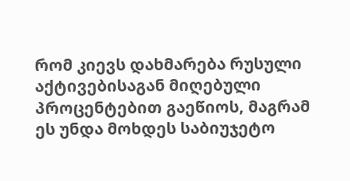რომ კიევს დახმარება რუსული აქტივებისაგან მიღებული პროცენტებით გაეწიოს, მაგრამ ეს უნდა მოხდეს საბიუჯეტო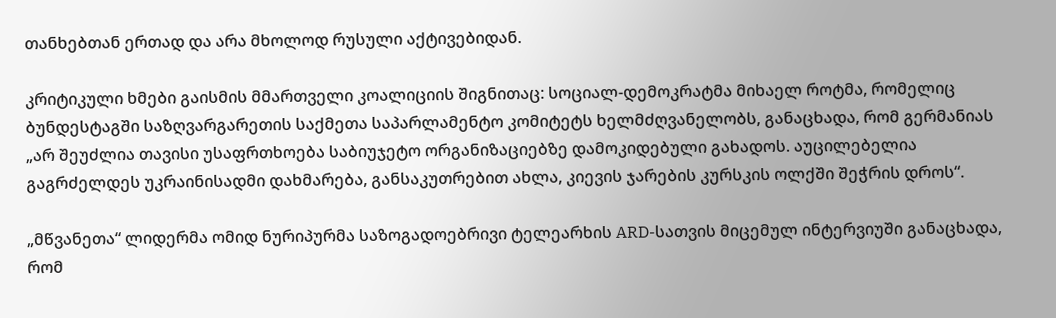თანხებთან ერთად და არა მხოლოდ რუსული აქტივებიდან.

კრიტიკული ხმები გაისმის მმართველი კოალიციის შიგნითაც: სოციალ-დემოკრატმა მიხაელ როტმა, რომელიც ბუნდესტაგში საზღვარგარეთის საქმეთა საპარლამენტო კომიტეტს ხელმძღვანელობს, განაცხადა, რომ გერმანიას „არ შეუძლია თავისი უსაფრთხოება საბიუჯეტო ორგანიზაციებზე დამოკიდებული გახადოს. აუცილებელია გაგრძელდეს უკრაინისადმი დახმარება, განსაკუთრებით ახლა, კიევის ჯარების კურსკის ოლქში შეჭრის დროს“.

„მწვანეთა“ ლიდერმა ომიდ ნურიპურმა საზოგადოებრივი ტელეარხის ARD-სათვის მიცემულ ინტერვიუში განაცხადა, რომ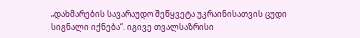„დახმარების სავარაუდო შეწყვეტა უკრაინისათვის ცუდი სიგნალი იქნება“. იგივე თვალსაზრისი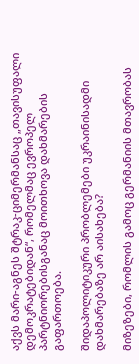აქვს მარი-აგნეს შტრაკ-ციმერმანსაც „თავისუფალი დემოკრატებიდან“, რომელმაც ევროპელ პარტნიორებისგანაც მოითხოვა დახმარების გაფართოება.

შიდაპოლიტიკური პრობლემები უკრაინისადმი დახმარებაზე არ აისახება?

მიზეზები, რომლის გამოც გერმანიის მთავრობას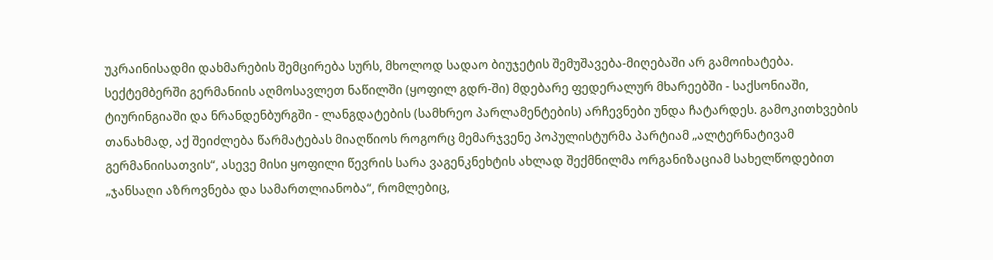უკრაინისადმი დახმარების შემცირება სურს, მხოლოდ სადაო ბიუჯეტის შემუშავება-მიღებაში არ გამოიხატება. სექტემბერში გერმანიის აღმოსავლეთ ნაწილში (ყოფილ გდრ-ში) მდებარე ფედერალურ მხარეებში - საქსონიაში, ტიურინგიაში და ნრანდენბურგში - ლანგდატების (სამხრეო პარლამენტების) არჩევნები უნდა ჩატარდეს. გამოკითხვების თანახმად, აქ შეიძლება წარმატებას მიაღწიოს როგორც მემარჯვენე პოპულისტურმა პარტიამ „ალტერნატივამ გერმანიისათვის“, ასევე მისი ყოფილი წევრის სარა ვაგენკნეხტის ახლად შექმნილმა ორგანიზაციამ სახელწოდებით „ჯანსაღი აზროვნება და სამართლიანობა“, რომლებიც,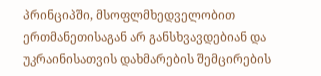პრინციპში, მსოფლმხედველობით ერთმანეთისაგან არ განსხვავდებიან და უკრაინისათვის დახმარების შემცირების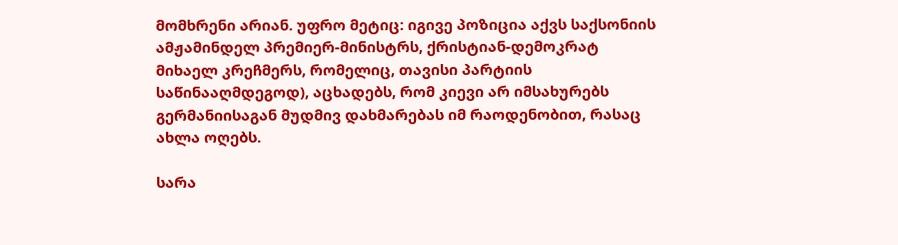მომხრენი არიან. უფრო მეტიც: იგივე პოზიცია აქვს საქსონიის ამჟამინდელ პრემიერ-მინისტრს, ქრისტიან-დემოკრატ მიხაელ კრეჩმერს, რომელიც, თავისი პარტიის საწინააღმდეგოდ), აცხადებს, რომ კიევი არ იმსახურებს გერმანიისაგან მუდმივ დახმარებას იმ რაოდენობით, რასაც ახლა ოღებს.

სარა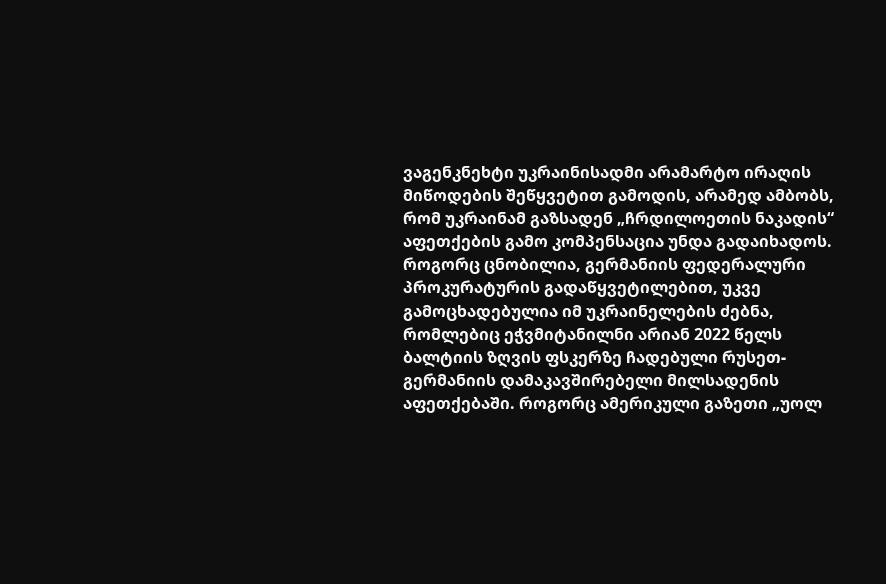ვაგენკნეხტი უკრაინისადმი არამარტო ირაღის მიწოდების შეწყვეტით გამოდის, არამედ ამბობს, რომ უკრაინამ გაზსადენ „ჩრდილოეთის ნაკადის“ აფეთქების გამო კომპენსაცია უნდა გადაიხადოს. როგორც ცნობილია, გერმანიის ფედერალური პროკურატურის გადაწყვეტილებით, უკვე გამოცხადებულია იმ უკრაინელების ძებნა, რომლებიც ეჭვმიტანილნი არიან 2022 წელს ბალტიის ზღვის ფსკერზე ჩადებული რუსეთ-გერმანიის დამაკავშირებელი მილსადენის აფეთქებაში. როგორც ამერიკული გაზეთი „უოლ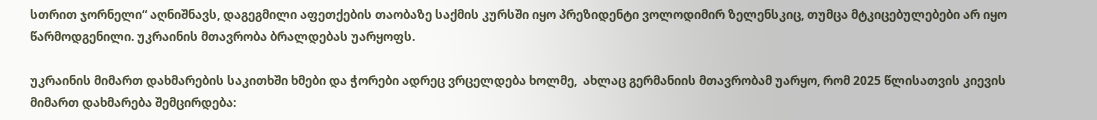სთრით ჯორნელი“ აღნიშნავს, დაგეგმილი აფეთქების თაობაზე საქმის კურსში იყო პრეზიდენტი ვოლოდიმირ ზელენსკიც, თუმცა მტკიცებულებები არ იყო წარმოდგენილი. უკრაინის მთავრობა ბრალდებას უარყოფს.

უკრაინის მიმართ დახმარების საკითხში ხმები და ჭორები ადრეც ვრცელდება ხოლმე,  ახლაც გერმანიის მთავრობამ უარყო, რომ 2025 წლისათვის კიევის მიმართ დახმარება შემცირდება: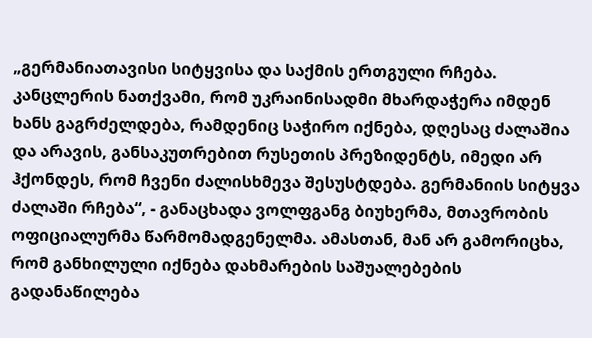„გერმანიათავისი სიტყვისა და საქმის ერთგული რჩება. კანცლერის ნათქვამი, რომ უკრაინისადმი მხარდაჭერა იმდენ ხანს გაგრძელდება, რამდენიც საჭირო იქნება, დღესაც ძალაშია და არავის, განსაკუთრებით რუსეთის პრეზიდენტს, იმედი არ ჰქონდეს, რომ ჩვენი ძალისხმევა შესუსტდება. გერმანიის სიტყვა ძალაში რჩება“, - განაცხადა ვოლფგანგ ბიუხერმა, მთავრობის ოფიციალურმა წარმომადგენელმა. ამასთან, მან არ გამორიცხა, რომ განხილული იქნება დახმარების საშუალებების გადანაწილება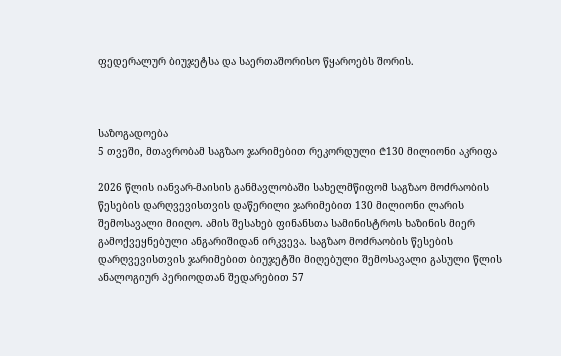ფედერალურ ბიუჯეტსა და საერთაშორისო წყაროებს შორის.



საზოგადოება
5 თვეში, მთავრობამ საგზაო ჯარიმებით რეკორდული ₾130 მილიონი აკრიფა

2026 წლის იანვარ-მაისის განმავლობაში სახელმწიფომ საგზაო მოძრაობის წესების დარღვევისთვის დაწერილი ჯარიმებით 130 მილიონი ლარის შემოსავალი მიიღო. ამის შესახებ ფინანსთა სამინისტროს ხაზინის მიერ გამოქვეყნებული ანგარიშიდან ირკვევა. საგზაო მოძრაობის წესების დარღვევისთვის ჯარიმებით ბიუჯეტში მიღებული შემოსავალი გასული წლის ანალოგიურ პერიოდთან შედარებით 57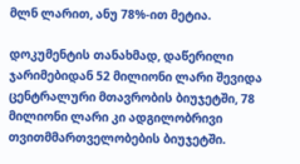მლნ ლარით, ანუ 78%-ით მეტია.

დოკუმენტის თანახმად, დაწერილი ჯარიმებიდან 52 მილიონი ლარი შევიდა ცენტრალური მთავრობის ბიუჯეტში, 78 მილიონი ლარი კი ადგილობრივი თვითმმართველობების ბიუჯეტში.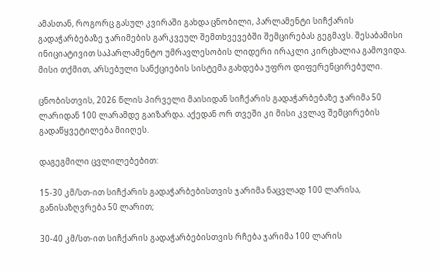ამასთან, როგორც გასულ კვირაში გახდა ცნობილი, პარლამენტი სიჩქარის გადაჭარბებაზე ჯარიმების გარკვეულ შემთხვევებში შემცირებას გეგმავს. შესაბამისი ინიციატივით საპარლამენტო უმრავლესობის ლიდერი ირაკლი კირცხალია გამოვიდა. მისი თქმით, არსებული სანქციების სისტემა გახდება უფრო დიფერენცირებული.

ცნობისთვის, 2026 წლის პირველი მაისიდან სიჩქარის გადაჭარბებაზე ჯარიმა 50 ლარიდან 100 ლარამდე გაიზარდა. აქედან ორ თვეში კი მისი კვლავ შემცირების გადაწყვეტილება მიიღეს.

დაგეგმილი ცვლილებებით:

15-30 კმ/სთ-ით სიჩქარის გადაჭარბებისთვის ჯარიმა ნაცვლად 100 ლარისა, განისაზღვრება 50 ლარით;

30-40 კმ/სთ-ით სიჩქარის გადაჭარბებისთვის რჩება ჯარიმა 100 ლარის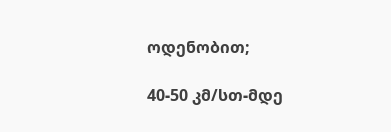ოდენობით;

40-50 კმ/სთ-მდე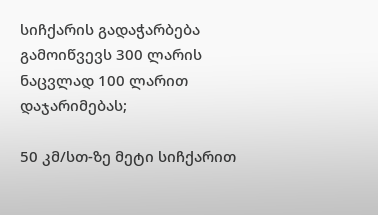სიჩქარის გადაჭარბება გამოიწვევს 300 ლარის ნაცვლად 100 ლარით დაჯარიმებას;

50 კმ/სთ-ზე მეტი სიჩქარით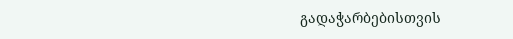გადაჭარბებისთვის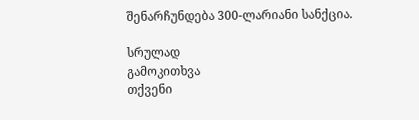შენარჩუნდება 300-ლარიანი სანქცია.

სრულად
გამოკითხვა
თქვენი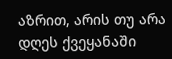აზრით, არის თუ არა დღეს ქვეყანაში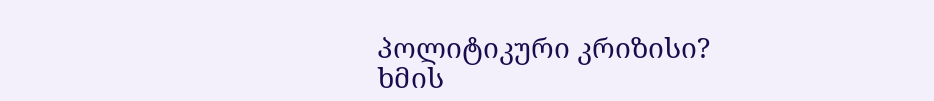პოლიტიკური კრიზისი?
ხმის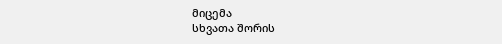მიცემა
სხვათა შორის